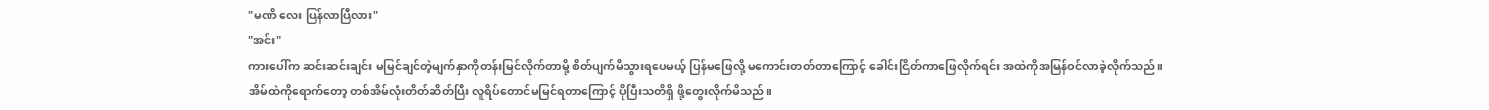"မဏိ လေး ပြန်လာပြီလား"
"အင်း"
ကားပေါ်က ဆင်းဆင်းချင်း မမြင်ချင်တဲ့မျက်နှာကိုတန်းမြင်လိုက်တာမို့ စိတ်ပျက်မိသွားရပေမယ့် ပြန်မဖြေလို့ မကောင်းတတ်တာကြောင့် ခေါင်းငြိတ်ကာဖြေလိုက်ရင်း အထဲကိုအမြန်ဝင်လာခဲ့လိုက်သည်။ အိမ်ထဲကိုရောက်တော့ တစ်အိမ်လုံးတိတ်ဆိတ်ပြီး လူရိပ်တောင်မမြင်ရတာကြောင့် ပိုပြီးသတိရှိ ဖို့တွေးလိုက်မိသည်။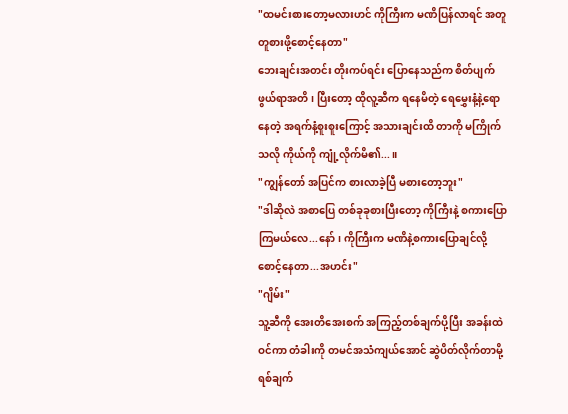"ထမင်းစားတော့မလားဟင် ကိုကြီးက မဏိပြန်လာရင် အတူတူစားဖို့စောင့်နေတာ"
ဘေးချင်းအတင်း တိုးကပ်ရင်း ပြောနေသည်က စိတ်ပျက်ဖွယ်ရာအတိ ၊ ပြီးတော့ ထိုလူ့ဆီက ရနေမိတဲ့ ရေမွှေးနံ့နဲ့ရောနေတဲ့ အရက်နံ့စူးစူးကြောင့် အသားချင်းထိ တာကို မကြိုက်သလို ကိုယ်ကို ကျုံ့လိုက်မိ၏...။
"ကျွန်တော် အပြင်က စားလာခဲ့ပြီ မစားတော့ဘူး"
"ဒါဆိုလဲ အစာပြေ တစ်ခုခုစားပြီးတော့ ကိုကြီးနဲ့ စကားပြောကြမယ်လေ...နော်၊ ကိုကြီးက မဏိနဲ့စကားပြောချင်လို့ စောင့်နေတာ...အဟင်း"
"ဂျိမ်း"
သူ့ဆီကို အေးတိအေးစက် အကြည့်တစ်ချက်ပို့ပြီး အခန်းထဲ ဝင်ကာ တံခါးကို တမင်အသံကျယ်အောင် ဆွဲပိတ်လိုက်တာမို့ ရစ်ချက်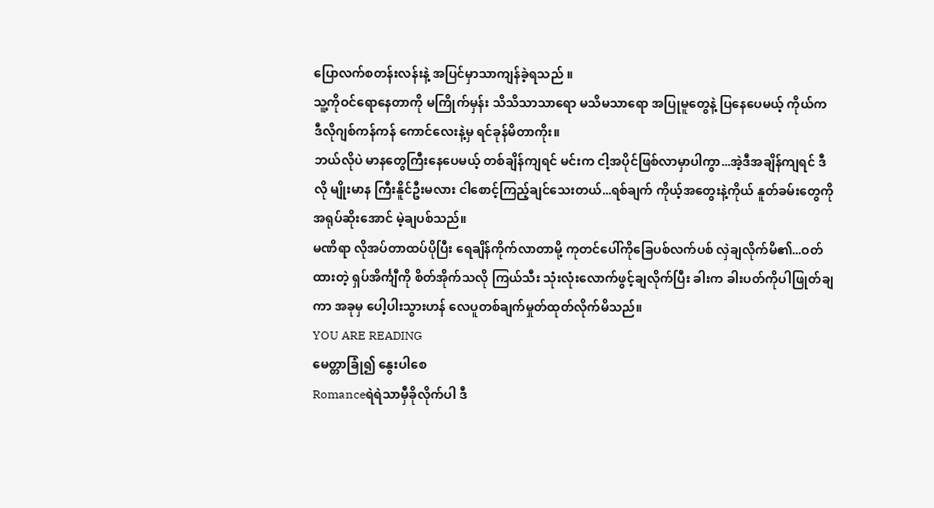ပြောလက်စတန်းလန်းနဲ့ အပြင်မှာသာကျန်ခဲ့ရသည် ။
သူ့ကိုဝင်ရောနေတာကို မကြိုက်မှန်း သိသိသာသာရော မသိမသာရော အပြုမူတွေနဲ့ ပြနေပေမယ့် ကိုယ်က ဒီလိုဂျစ်ကန်ကန် ကောင်လေးနဲ့မှ ရင်ခုန်မိတာကိုး။
ဘယ်လိုပဲ မာနတွေကြီးနေပေမယ့် တစ်ချိန်ကျရင် မင်းက ငါ့အပိုင်ဖြစ်လာမှာပါကွာ...အဲ့ဒီအချိန်ကျရင် ဒီလို မျိုးမာန ကြီးနိူင်ဦးမလား ငါစောင့်ကြည့်ချင်သေးတယ်...ရစ်ချက် ကိုယ့်အတွေးနဲ့ကိုယ် နူတ်ခမ်းတွေကိုအရုပ်ဆိုးအောင် မဲ့ချပစ်သည်။
မဏိရာ လိုအပ်တာထပ်ပိုပြီး ရေချိန်ကိုက်လာတာမို့ ကုတင်ပေါ်ကိုခြေပစ်လက်ပစ် လှဲချလိုက်မိ၏...ဝတ်ထားတဲ့ ရှပ်အိင်္ကျီကို စိတ်အိုက်သလို ကြယ်သီး သုံးလုံးလောက်ဖွင့်ချလိုက်ပြီး ခါးက ခါးပတ်ကိုပါဖြုတ်ချကာ အခုမှ ပေါ့ပါးသွားဟန် လေပူတစ်ချက်မှုတ်ထုတ်လိုက်မိသည်။
YOU ARE READING
မေတ္တာခြုံ၍ နွေးပါစေ
Romanceရဲရဲသာမှီခိုလိုက်ပါ ဒီ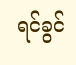ရင်ခွင်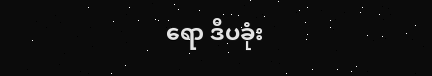ရော ဒီပခုံး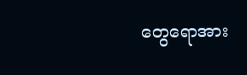တွေရောအား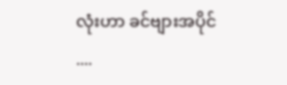လုံးဟာ ခင်ဗျားအပိုင် ....